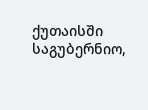ქუთაისში საგუბერნიო,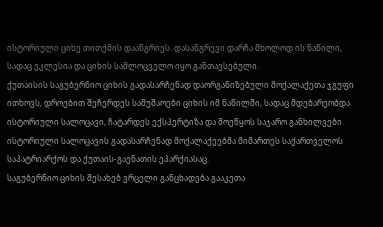ისტორიული ციხე თითქმის დაანგრიეს. დასანგრევი დარჩა მხოლოდ ის ნაწილი, სადაც ეკლესია და ციხის სამლოცველო იყო განთავსებული.
ქუთაისის საგუბერნიო ციხის გადასარჩენად დაორგანიზებული მოქალაქეთა ჯგუფი ითხოვს, დროებით შეჩერდეს სამუშაოები ციხის იმ ნაწილში, სადაც მდებარეობდა ისტორიული სალოცავი, ჩატარდეს ექსპერტიზა და მოეწყოს საჯარო განხილვები.
ისტორიული სალოცავის გადასარჩენად მოქალაქეებმა მიმართეს საქართველოს საპატრიარქოს და ქუთაის-გაენათის ეპარქიასაც.
საგუბერნიო ციხის შესახებ ვრცელი განცხადება გააკეთა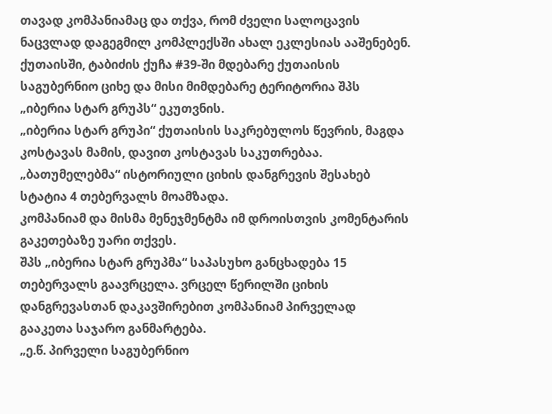თავად კომპანიამაც და თქვა, რომ ძველი სალოცავის ნაცვლად დაგეგმილ კომპლექსში ახალ ეკლესიას ააშენებენ.
ქუთაისში, ტაბიძის ქუჩა #39-ში მდებარე ქუთაისის საგუბერნიო ციხე და მისი მიმდებარე ტერიტორია შპს „იბერია სტარ გრუპს“ ეკუთვნის.
„იბერია სტარ გრუპი“ ქუთაისის საკრებულოს წევრის, მაგდა კოსტავას მამის, დავით კოსტავას საკუთრებაა.
„ბათუმელებმა“ ისტორიული ციხის დანგრევის შესახებ სტატია 4 თებერვალს მოამზადა.
კომპანიამ და მისმა მენეჯმენტმა იმ დროისთვის კომენტარის გაკეთებაზე უარი თქვეს.
შპს „იბერია სტარ გრუპმა“ საპასუხო განცხადება 15 თებერვალს გაავრცელა. ვრცელ წერილში ციხის დანგრევასთან დაკავშირებით კომპანიამ პირველად გააკეთა საჯარო განმარტება.
„ე.წ. პირველი საგუბერნიო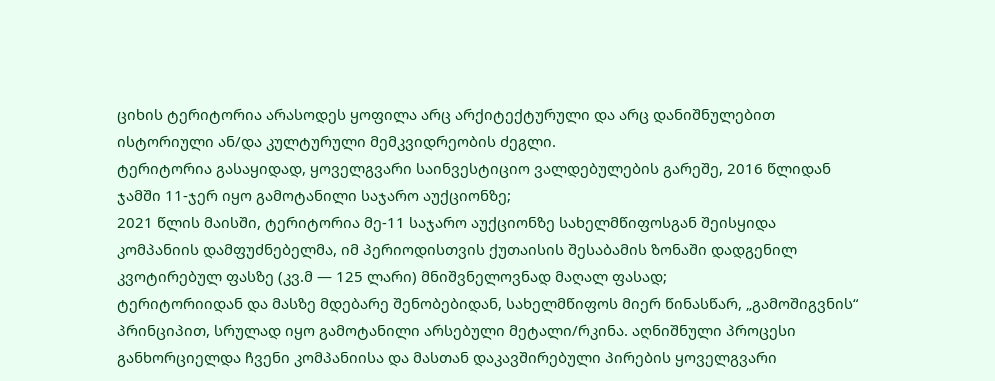ციხის ტერიტორია არასოდეს ყოფილა არც არქიტექტურული და არც დანიშნულებით ისტორიული ან/და კულტურული მემკვიდრეობის ძეგლი.
ტერიტორია გასაყიდად, ყოველგვარი საინვესტიციო ვალდებულების გარეშე, 2016 წლიდან ჯამში 11-ჯერ იყო გამოტანილი საჯარო აუქციონზე;
2021 წლის მაისში, ტერიტორია მე-11 საჯარო აუქციონზე სახელმწიფოსგან შეისყიდა კომპანიის დამფუძნებელმა, იმ პერიოდისთვის ქუთაისის შესაბამის ზონაში დადგენილ კვოტირებულ ფასზე (კვ.მ — 125 ლარი) მნიშვნელოვნად მაღალ ფასად;
ტერიტორიიდან და მასზე მდებარე შენობებიდან, სახელმწიფოს მიერ წინასწარ, „გამოშიგვნის“ პრინციპით, სრულად იყო გამოტანილი არსებული მეტალი/რკინა. აღნიშნული პროცესი განხორციელდა ჩვენი კომპანიისა და მასთან დაკავშირებული პირების ყოველგვარი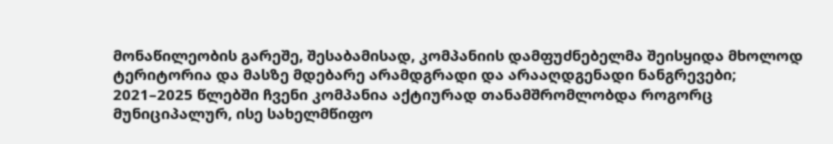მონაწილეობის გარეშე, შესაბამისად, კომპანიის დამფუძნებელმა შეისყიდა მხოლოდ ტერიტორია და მასზე მდებარე არამდგრადი და არააღდგენადი ნანგრევები;
2021–2025 წლებში ჩვენი კომპანია აქტიურად თანამშრომლობდა როგორც მუნიციპალურ, ისე სახელმწიფო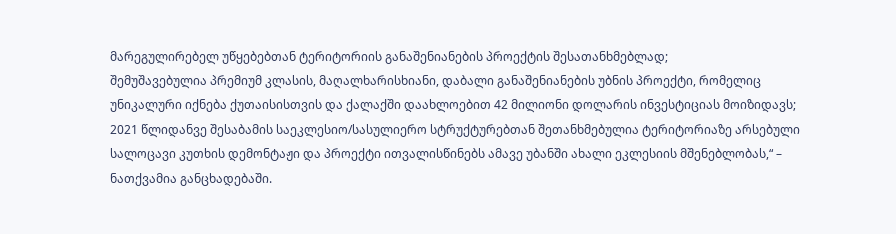მარეგულირებელ უწყებებთან ტერიტორიის განაშენიანების პროექტის შესათანხმებლად;
შემუშავებულია პრემიუმ კლასის, მაღალხარისხიანი, დაბალი განაშენიანების უბნის პროექტი, რომელიც უნიკალური იქნება ქუთაისისთვის და ქალაქში დაახლოებით 42 მილიონი დოლარის ინვესტიციას მოიზიდავს;
2021 წლიდანვე შესაბამის საეკლესიო/სასულიერო სტრუქტურებთან შეთანხმებულია ტერიტორიაზე არსებული სალოცავი კუთხის დემონტაჟი და პროექტი ითვალისწინებს ამავე უბანში ახალი ეკლესიის მშენებლობას,“ – ნათქვამია განცხადებაში.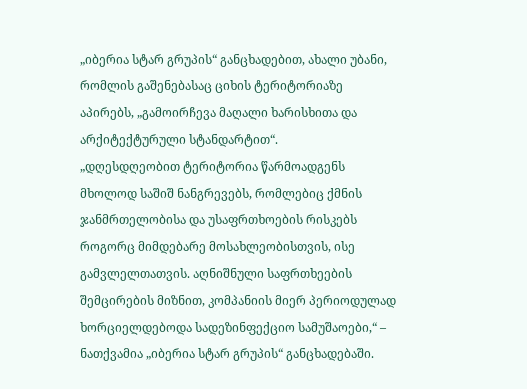„იბერია სტარ გრუპის“ განცხადებით, ახალი უბანი, რომლის გაშენებასაც ციხის ტერიტორიაზე აპირებს, „გამოირჩევა მაღალი ხარისხითა და არქიტექტურული სტანდარტით“.
„დღესდღეობით ტერიტორია წარმოადგენს მხოლოდ საშიშ ნანგრევებს, რომლებიც ქმნის ჯანმრთელობისა და უსაფრთხოების რისკებს როგორც მიმდებარე მოსახლეობისთვის, ისე გამვლელთათვის. აღნიშნული საფრთხეების შემცირების მიზნით, კომპანიის მიერ პერიოდულად ხორციელდებოდა სადეზინფექციო სამუშაოები,“ – ნათქვამია „იბერია სტარ გრუპის“ განცხადებაში.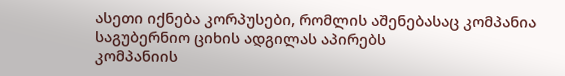ასეთი იქნება კორპუსები, რომლის აშენებასაც კომპანია საგუბერნიო ციხის ადგილას აპირებს
კომპანიის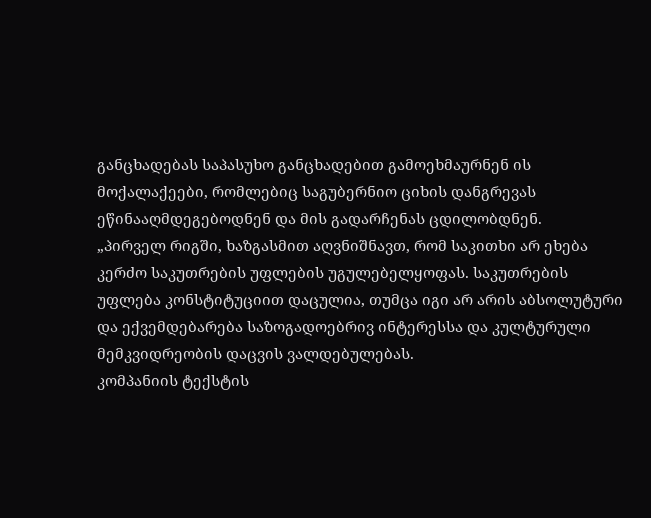განცხადებას საპასუხო განცხადებით გამოეხმაურნენ ის მოქალაქეები, რომლებიც საგუბერნიო ციხის დანგრევას ეწინააღმდეგებოდნენ და მის გადარჩენას ცდილობდნენ.
„პირველ რიგში, ხაზგასმით აღვნიშნავთ, რომ საკითხი არ ეხება კერძო საკუთრების უფლების უგულებელყოფას. საკუთრების უფლება კონსტიტუციით დაცულია, თუმცა იგი არ არის აბსოლუტური და ექვემდებარება საზოგადოებრივ ინტერესსა და კულტურული მემკვიდრეობის დაცვის ვალდებულებას.
კომპანიის ტექსტის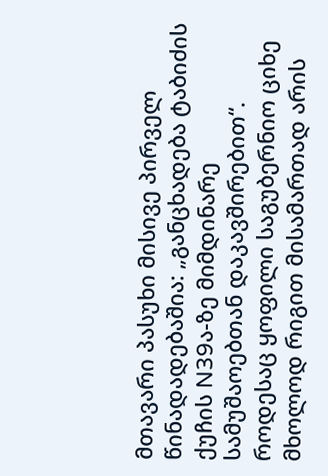მთავარი პასუხი მისივე პირველ წინადადებაშია: „განცხადება ტაბიძის ქუჩის N39ა-ზე მიმდინარე სამუშაოებთან დაკავშირებით“. როდესაც ყოფილი საგუბერნიო ციხე მხოლოდ რიგით მისამართად არის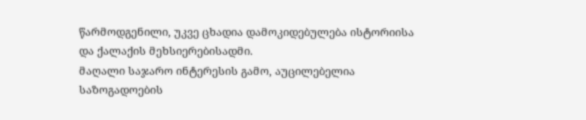წარმოდგენილი, უკვე ცხადია დამოკიდებულება ისტორიისა და ქალაქის მეხსიერებისადმი.
მაღალი საჯარო ინტერესის გამო, აუცილებელია საზოგადოების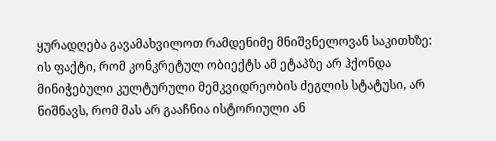ყურადღება გავამახვილოთ რამდენიმე მნიშვნელოვან საკითხზე:
ის ფაქტი, რომ კონკრეტულ ობიექტს ამ ეტაპზე არ ჰქონდა მინიჭებული კულტურული მემკვიდრეობის ძეგლის სტატუსი, არ ნიშნავს, რომ მას არ გააჩნია ისტორიული ან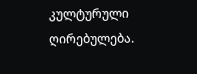კულტურული ღირებულება.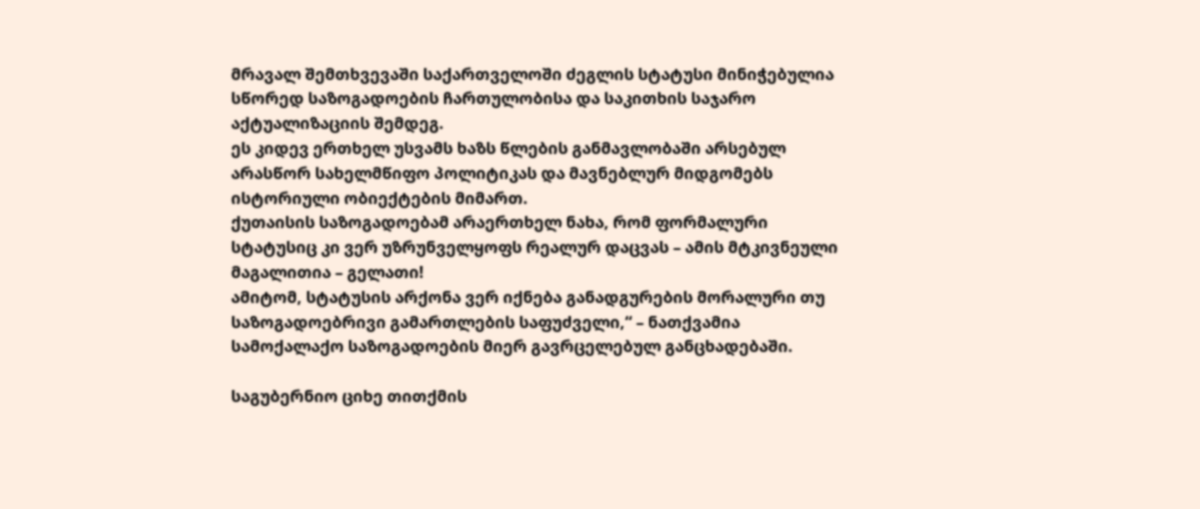მრავალ შემთხვევაში საქართველოში ძეგლის სტატუსი მინიჭებულია სწორედ საზოგადოების ჩართულობისა და საკითხის საჯარო აქტუალიზაციის შემდეგ.
ეს კიდევ ერთხელ უსვამს ხაზს წლების განმავლობაში არსებულ არასწორ სახელმწიფო პოლიტიკას და მავნებლურ მიდგომებს ისტორიული ობიექტების მიმართ.
ქუთაისის საზოგადოებამ არაერთხელ ნახა, რომ ფორმალური სტატუსიც კი ვერ უზრუნველყოფს რეალურ დაცვას – ამის მტკივნეული მაგალითია – გელათი!
ამიტომ, სტატუსის არქონა ვერ იქნება განადგურების მორალური თუ საზოგადოებრივი გამართლების საფუძველი,“ – ნათქვამია სამოქალაქო საზოგადოების მიერ გავრცელებულ განცხადებაში.

საგუბერნიო ციხე თითქმის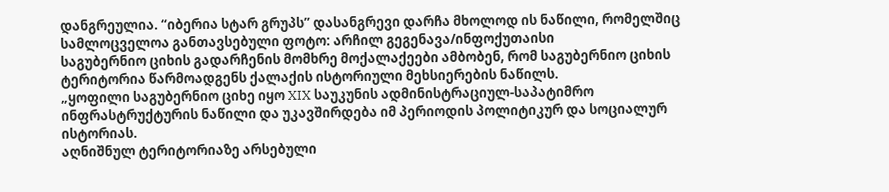დანგრეულია. “იბერია სტარ გრუპს” დასანგრევი დარჩა მხოლოდ ის ნაწილი, რომელშიც სამლოცველოა განთავსებული ფოტო: არჩილ გეგენავა/ინფოქუთაისი
საგუბერნიო ციხის გადარჩენის მომხრე მოქალაქეები ამბობენ, რომ საგუბერნიო ციხის ტერიტორია წარმოადგენს ქალაქის ისტორიული მეხსიერების ნაწილს.
„ყოფილი საგუბერნიო ციხე იყო XIX საუკუნის ადმინისტრაციულ-საპატიმრო ინფრასტრუქტურის ნაწილი და უკავშირდება იმ პერიოდის პოლიტიკურ და სოციალურ ისტორიას.
აღნიშნულ ტერიტორიაზე არსებული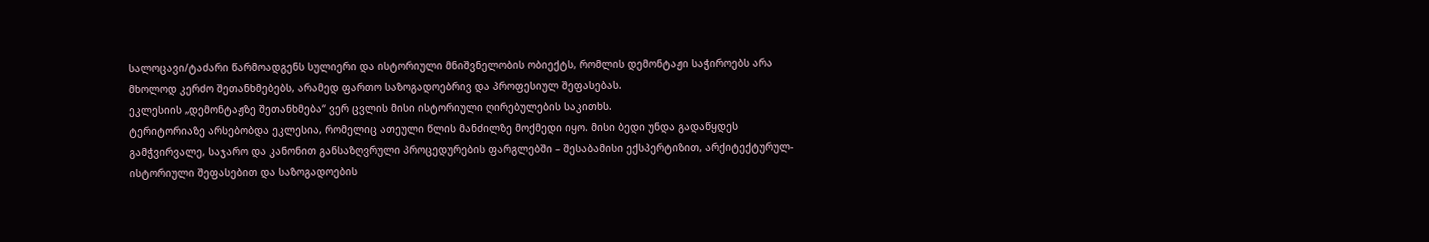სალოცავი/ტაძარი წარმოადგენს სულიერი და ისტორიული მნიშვნელობის ობიექტს, რომლის დემონტაჟი საჭიროებს არა მხოლოდ კერძო შეთანხმებებს, არამედ ფართო საზოგადოებრივ და პროფესიულ შეფასებას.
ეკლესიის „დემონტაჟზე შეთანხმება“ ვერ ცვლის მისი ისტორიული ღირებულების საკითხს.
ტერიტორიაზე არსებობდა ეკლესია, რომელიც ათეული წლის მანძილზე მოქმედი იყო. მისი ბედი უნდა გადაწყდეს გამჭვირვალე, საჯარო და კანონით განსაზღვრული პროცედურების ფარგლებში – შესაბამისი ექსპერტიზით, არქიტექტურულ-ისტორიული შეფასებით და საზოგადოების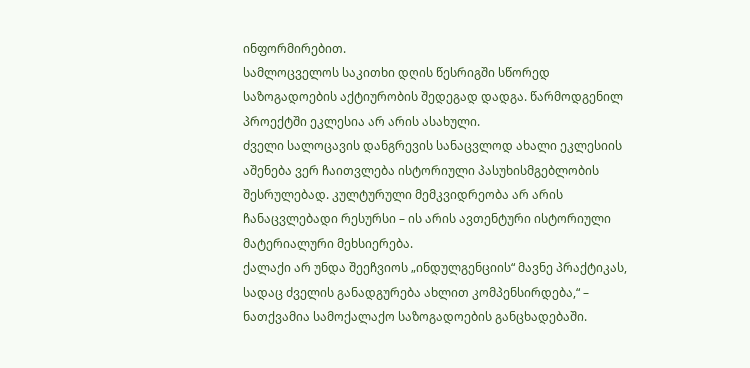ინფორმირებით.
სამლოცველოს საკითხი დღის წესრიგში სწორედ საზოგადოების აქტიურობის შედეგად დადგა. წარმოდგენილ პროექტში ეკლესია არ არის ასახული.
ძველი სალოცავის დანგრევის სანაცვლოდ ახალი ეკლესიის აშენება ვერ ჩაითვლება ისტორიული პასუხისმგებლობის შესრულებად. კულტურული მემკვიდრეობა არ არის ჩანაცვლებადი რესურსი – ის არის ავთენტური ისტორიული მატერიალური მეხსიერება.
ქალაქი არ უნდა შეეჩვიოს „ინდულგენციის“ მავნე პრაქტიკას, სადაც ძველის განადგურება ახლით კომპენსირდება,“ – ნათქვამია სამოქალაქო საზოგადოების განცხადებაში.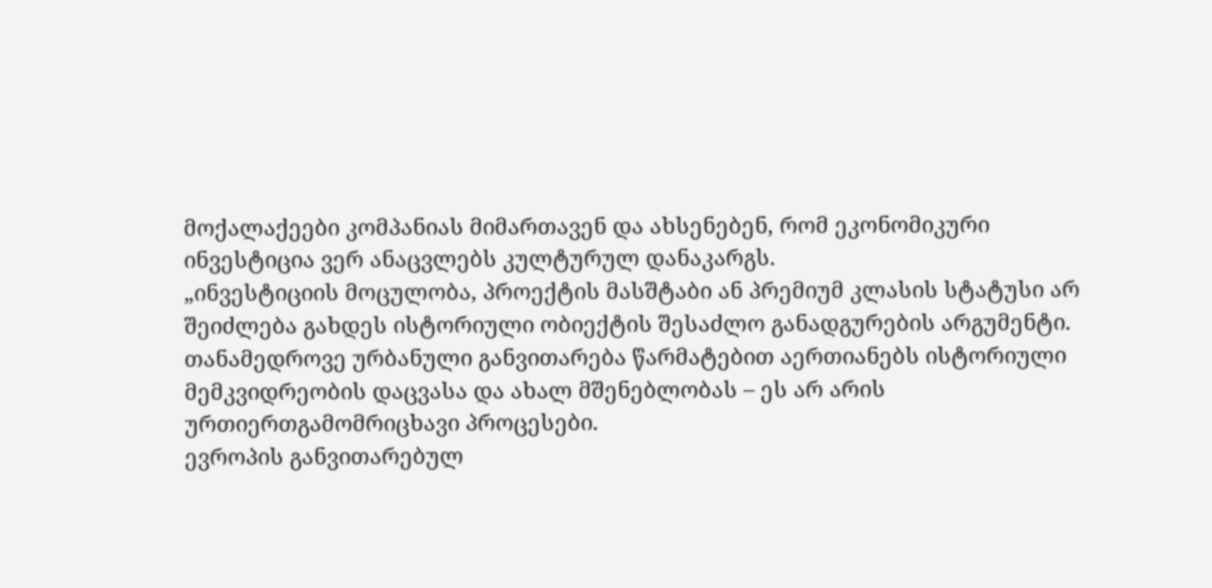მოქალაქეები კომპანიას მიმართავენ და ახსენებენ, რომ ეკონომიკური ინვესტიცია ვერ ანაცვლებს კულტურულ დანაკარგს.
„ინვესტიციის მოცულობა, პროექტის მასშტაბი ან პრემიუმ კლასის სტატუსი არ შეიძლება გახდეს ისტორიული ობიექტის შესაძლო განადგურების არგუმენტი.
თანამედროვე ურბანული განვითარება წარმატებით აერთიანებს ისტორიული მემკვიდრეობის დაცვასა და ახალ მშენებლობას – ეს არ არის ურთიერთგამომრიცხავი პროცესები.
ევროპის განვითარებულ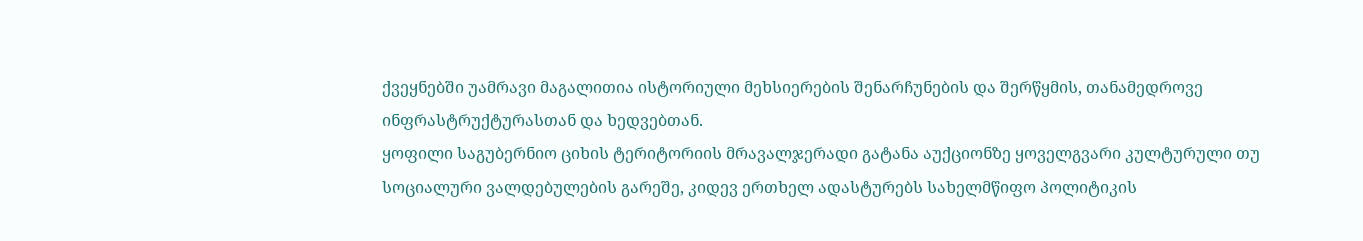ქვეყნებში უამრავი მაგალითია ისტორიული მეხსიერების შენარჩუნების და შერწყმის, თანამედროვე ინფრასტრუქტურასთან და ხედვებთან.
ყოფილი საგუბერნიო ციხის ტერიტორიის მრავალჯერადი გატანა აუქციონზე ყოველგვარი კულტურული თუ სოციალური ვალდებულების გარეშე, კიდევ ერთხელ ადასტურებს სახელმწიფო პოლიტიკის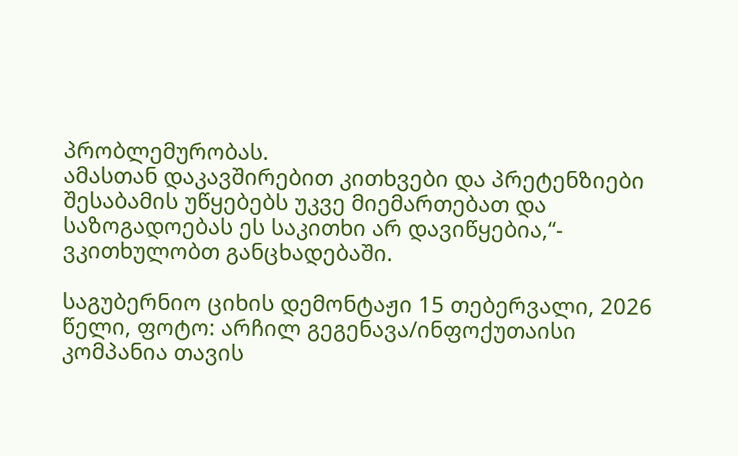პრობლემურობას.
ამასთან დაკავშირებით კითხვები და პრეტენზიები შესაბამის უწყებებს უკვე მიემართებათ და საზოგადოებას ეს საკითხი არ დავიწყებია,“- ვკითხულობთ განცხადებაში.

საგუბერნიო ციხის დემონტაჟი 15 თებერვალი, 2026 წელი, ფოტო: არჩილ გეგენავა/ინფოქუთაისი
კომპანია თავის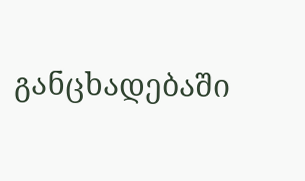განცხადებაში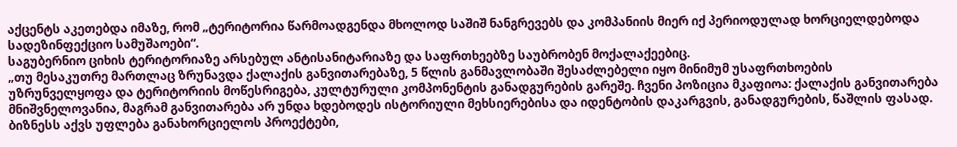აქცენტს აკეთებდა იმაზე, რომ „ტერიტორია წარმოადგენდა მხოლოდ საშიშ ნანგრევებს და კომპანიის მიერ იქ პერიოდულად ხორციელდებოდა სადეზინფექციო სამუშაოები“.
საგუბერნიო ციხის ტერიტორიაზე არსებულ ანტისანიტარიაზე და საფრთხეებზე საუბრობენ მოქალაქეებიც.
„თუ მესაკუთრე მართლაც ზრუნავდა ქალაქის განვითარებაზე, 5 წლის განმავლობაში შესაძლებელი იყო მინიმუმ უსაფრთხოების უზრუნველყოფა და ტერიტორიის მოწესრიგება, კულტურული კომპონენტის განადგურების გარეშე. ჩვენი პოზიცია მკაფიოა: ქალაქის განვითარება მნიშვნელოვანია, მაგრამ განვითარება არ უნდა ხდებოდეს ისტორიული მეხსიერებისა და იდენტობის დაკარგვის, განადგურების, წაშლის ფასად.
ბიზნესს აქვს უფლება განახორციელოს პროექტები,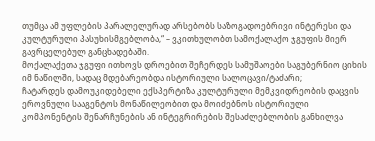თუმცა ამ უფლების პარალელურად არსებობს საზოგადოებრივი ინტერესი და კულტურული პასუხისმგებლობა,“ – ვკითხულობთ სამოქალაქო ჯგუფის მიერ გავრცელებულ განცხადებაში.
მოქალაქეთა ჯგუფი ითხოვს დროებით შეჩერდეს სამუშაოები საგუბერნიო ციხის იმ ნაწილში, სადაც მდებარეობდა ისტორიული სალოცავი/ტაძარი;
ჩატარდეს დამოუკიდებელი ექსპერტიზა კულტურული მემკვიდრეობის დაცვის ეროვნული სააგენტოს მონაწილეობით და მოიძებნოს ისტორიული კომპონენტის შენარჩუნების ან ინტეგრირების შესაძლებლობის განხილვა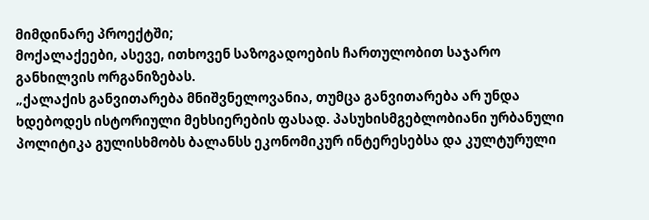მიმდინარე პროექტში;
მოქალაქეები, ასევე, ითხოვენ საზოგადოების ჩართულობით საჯარო განხილვის ორგანიზებას.
„ქალაქის განვითარება მნიშვნელოვანია, თუმცა განვითარება არ უნდა ხდებოდეს ისტორიული მეხსიერების ფასად. პასუხისმგებლობიანი ურბანული პოლიტიკა გულისხმობს ბალანსს ეკონომიკურ ინტერესებსა და კულტურული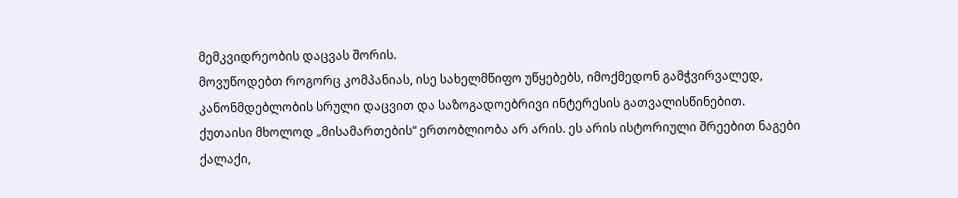მემკვიდრეობის დაცვას შორის.
მოვუწოდებთ როგორც კომპანიას, ისე სახელმწიფო უწყებებს, იმოქმედონ გამჭვირვალედ, კანონმდებლობის სრული დაცვით და საზოგადოებრივი ინტერესის გათვალისწინებით.
ქუთაისი მხოლოდ „მისამართების“ ერთობლიობა არ არის. ეს არის ისტორიული შრეებით ნაგები ქალაქი,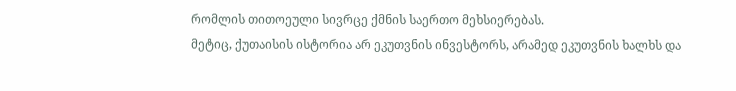რომლის თითოეული სივრცე ქმნის საერთო მეხსიერებას.
მეტიც, ქუთაისის ისტორია არ ეკუთვნის ინვესტორს, არამედ ეკუთვნის ხალხს და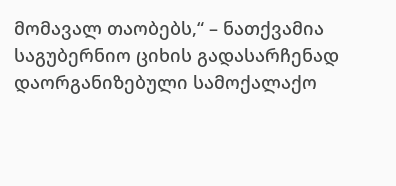მომავალ თაობებს,“ – ნათქვამია საგუბერნიო ციხის გადასარჩენად დაორგანიზებული სამოქალაქო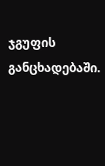ჯგუფის განცხადებაში.